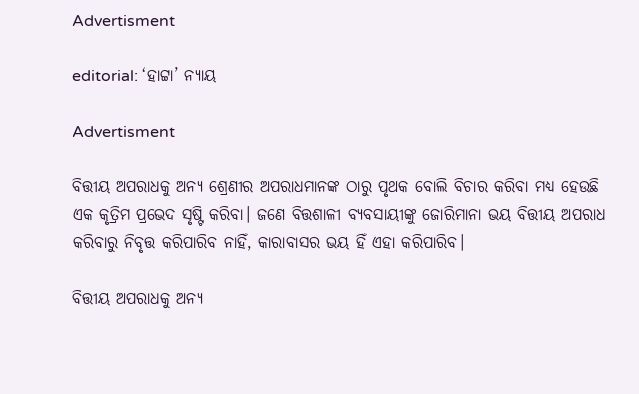Advertisment

editorial: ‘ହାଟ୍ଟା’ ନ୍ୟାୟ

Advertisment

ବିତ୍ତୀୟ ଅପରାଧକୁ ଅନ୍ୟ ଶ୍ରେଣୀର ଅପରାଧମାନଙ୍କ ଠାରୁ ପୃଥକ ବୋଲି ବିଚାର କରିବା ମଧ୍ୟ ହେଉଛି ଏକ କୃତ୍ରିମ ପ୍ରଭେଦ ସୃଷ୍ଟି କରିବା। ଜଣେ ବିତ୍ତଶାଳୀ ବ୍ୟବସାୟୀଙ୍କୁ ଜୋରିମାନା ଭୟ ବିତ୍ତୀୟ ଅପରାଧ କରିବାରୁ ନିବୃତ୍ତ କରିପାରିବ ନାହିଁ, କାରାବାସର ଭୟ ହିଁ ଏହା କରିପାରିବ।

ବିତ୍ତୀୟ ଅପରାଧକୁ ଅନ୍ୟ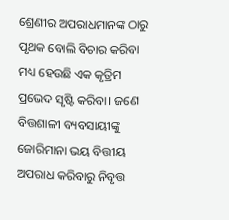ଶ୍ରେଣୀର ଅପରାଧମାନଙ୍କ ଠାରୁ ପୃଥକ ବୋଲି ବିଚାର କରିବା ମଧ୍ୟ ହେଉଛି ଏକ କୃତ୍ରିମ ପ୍ରଭେଦ ସୃଷ୍ଟି କରିବା। ଜଣେ ବିତ୍ତଶାଳୀ ବ୍ୟବସାୟୀଙ୍କୁ ଜୋରିମାନା ଭୟ ବିତ୍ତୀୟ ଅପରାଧ କରିବାରୁ ନିବୃତ୍ତ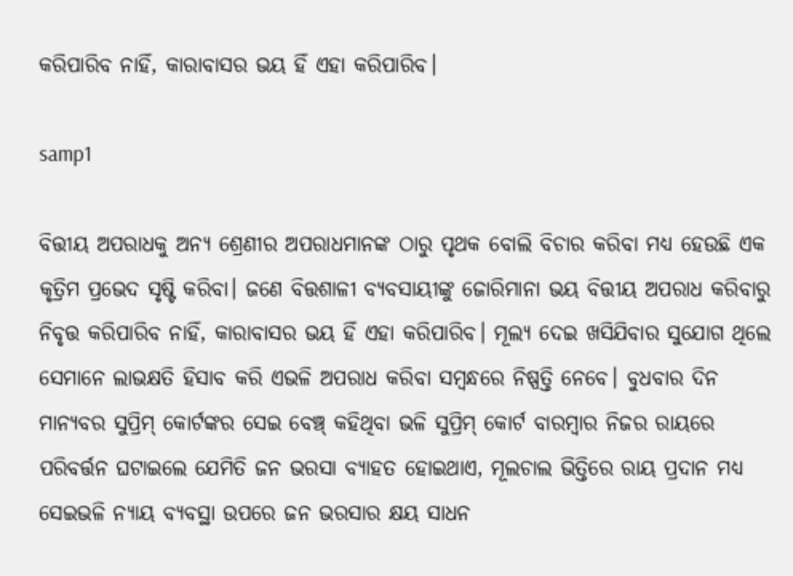କରିପାରିବ ନାହିଁ, କାରାବାସର ଭୟ ହିଁ ଏହା କରିପାରିବ।

samp1

ବିତ୍ତୀୟ ଅପରାଧକୁ ଅନ୍ୟ ଶ୍ରେଣୀର ଅପରାଧମାନଙ୍କ ଠାରୁ ପୃଥକ ବୋଲି ବିଚାର କରିବା ମଧ୍ୟ ହେଉଛି ଏକ କୃତ୍ରିମ ପ୍ରଭେଦ ସୃଷ୍ଟି କରିବା। ଜଣେ ବିତ୍ତଶାଳୀ ବ୍ୟବସାୟୀଙ୍କୁ ଜୋରିମାନା ଭୟ ବିତ୍ତୀୟ ଅପରାଧ କରିବାରୁ ନିବୃତ୍ତ କରିପାରିବ ନାହିଁ, କାରାବାସର ଭୟ ହିଁ ଏହା କରିପାରିବ। ମୂଲ୍ୟ ଦେଇ ଖସିଯିବାର ସୁଯୋଗ ଥିଲେ ସେମାନେ ଲାଭକ୍ଷତି ହିସାବ କରି ଏଭଳି ଅପରାଧ କରିବା ସମ୍ବନ୍ଧରେ ନିଷ୍ପତ୍ତି ନେବେ। ବୁଧବାର ଦିନ ମାନ୍ୟବର ସୁପ୍ରିମ୍ କୋର୍ଟଙ୍କର ସେଇ ବେଞ୍ଚ୍ କହିଥିବା ଭଳି ସୁପ୍ରିମ୍ କୋର୍ଟ ବାରମ୍ବାର ନିଜର ରାୟରେ ପରିବର୍ତ୍ତନ ଘଟାଇଲେ ଯେମିତି ଜନ ଭରସା ବ୍ୟାହତ ହୋଇଥାଏ, ମୂଲଚାଲ ଭିତ୍ତିରେ ରାୟ ପ୍ରଦାନ ମଧ୍ୟ ସେଇଭଳି ନ୍ୟାୟ ବ୍ୟବସ୍ଥା ଉପରେ ଜନ ଭରସାର କ୍ଷୟ ସାଧନ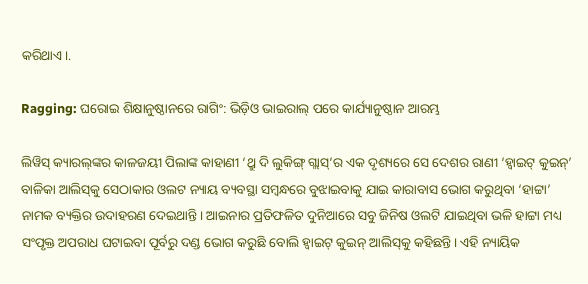କରିଥାଏ।.

Ragging: ଘରୋଇ ଶିକ୍ଷାନୁଷ୍ଠାନରେ ରାଗିଂ: ଭିଡ଼ିଓ ଭାଇରାଲ୍ ପରେ କାର୍ଯ୍ୟାନୁଷ୍ଠାନ ଆରମ୍ଭ

ଲିୱିସ୍ କ୍ୟାରଲ୍‌ଙ୍କର କାଳଜୟୀ ପିଲାଙ୍କ କାହାଣୀ ‘ଥ୍ରୁ ଦି ଲୁକିଙ୍ଗ୍ ଗ୍ଲାସ୍’ର ଏକ ଦୃଶ୍ୟରେ ସେ ଦେଶର ରାଣୀ ‘ହ୍ବାଇଟ୍ କୁଇନ୍’ ବାଳିକା ଆଲିସ୍‌କୁ ସେଠାକାର ଓଲଟ ନ୍ୟାୟ ବ୍ୟବସ୍ଥା ସମ୍ବନ୍ଧରେ ବୁଝାଇବାକୁ ଯାଇ କାରାବାସ ଭୋଗ କରୁଥିବା ‘ହାଟ୍ଟା’ ନାମକ ବ୍ୟକ୍ତିର ଉଦାହରଣ ଦେଇଥାନ୍ତି। ଆଇନାର ପ୍ରତିଫଳିତ ଦୁନିଆରେ ସବୁ ଜିନିଷ ଓଲଟି ଯାଇଥିବା ଭଳି ହାଟ୍ଟା ମଧ୍ୟ ସଂପୃକ୍ତ ଅପରାଧ ଘଟାଇବା ପୂର୍ବରୁ ଦଣ୍ଡ ଭୋଗ କରୁଛି ବୋଲି ହ୍ବାଇଟ୍ କୁଇନ୍ ଆଲିସ୍‌କୁ କହିଛନ୍ତି। ଏହି ନ୍ୟାୟିକ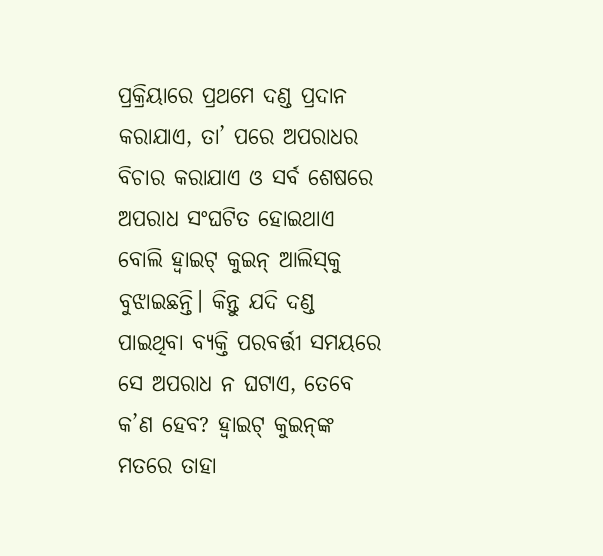ପ୍ରକ୍ରିୟାରେ ପ୍ରଥମେ ଦଣ୍ଡ ପ୍ରଦାନ କରାଯାଏ, ତା’ ପରେ ଅପରାଧର ବିଚାର କରାଯାଏ ଓ ସର୍ବ ଶେଷରେ ଅପରାଧ ସଂଘଟିତ ହୋଇଥାଏ ବୋଲି ହ୍ବାଇଟ୍ କୁଇନ୍ ଆଲିସ୍‌କୁ ବୁଝାଇଛନ୍ତି। କିନ୍ତୁ ଯଦି ଦଣ୍ଡ ପାଇଥିବା ବ୍ୟକ୍ତି ପରବର୍ତ୍ତୀ ସମୟରେ ସେ ଅପରାଧ ନ ଘଟାଏ, ତେବେ କ’ଣ ହେବ? ହ୍ବାଇଟ୍ କୁଇନ୍‌ଙ୍କ ମତରେ ତାହା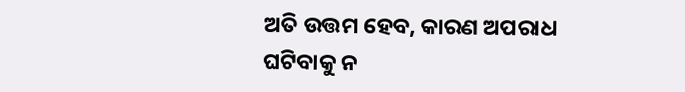ଅତି ଉତ୍ତମ ହେବ, କାରଣ ଅପରାଧ ଘଟିବାକୁ ନ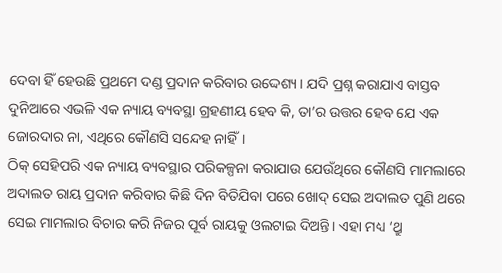ଦେବା ହିଁ ହେଉଛି ପ୍ରଥମେ ଦଣ୍ଡ ପ୍ରଦାନ କରିବାର ଉଦ୍ଦେଶ୍ୟ। ଯଦି ପ୍ରଶ୍ନ କରାଯାଏ ବାସ୍ତବ ଦୁନିଆରେ ଏଭଳି ଏକ ନ୍ୟାୟ ବ୍ୟବସ୍ଥା ଗ୍ରହଣୀୟ ହେବ କି, ତା’ର ଉତ୍ତର ହେବ ଯେ ଏକ ଜୋରଦାର ନା, ଏଥିରେ କୌଣସି ସନ୍ଦେହ ନାହିଁ।
ଠିକ୍ ସେହିପରି ଏକ ନ୍ୟାୟ ବ୍ୟବସ୍ଥାର ପରିକଳ୍ପନା କରାଯାଉ ଯେଉଁଥିରେ କୌଣସି ମାମଲାରେ ଅଦାଲତ ରାୟ ପ୍ରଦାନ କରିବାର କିଛି ଦିନ ବିତିଯିବା ପରେ ଖୋଦ୍ ସେଇ ଅଦାଲତ ପୁଣି ଥରେ ସେଇ ମାମଲାର ବିଚାର କରି ନିଜର ପୂର୍ବ ରାୟକୁ ଓଲଟାଇ ଦିଅନ୍ତି। ଏହା ମଧ୍ୟ ‘ଥ୍ରୁ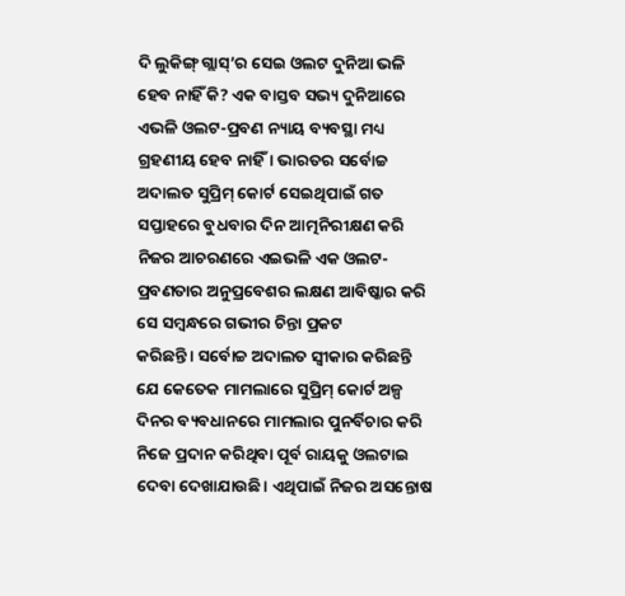ଦି ଲୁକିଙ୍ଗ୍ ଗ୍ଲାସ୍’ର ସେଇ ଓଲଟ ଦୁନିଆ ଭଳି ହେବ ନାହିଁ କି? ଏକ ବାସ୍ତବ ସଭ୍ୟ ଦୁନିଆରେ ଏଭଳି ଓଲଟ-ପ୍ରବଣ ନ୍ୟାୟ ବ୍ୟବସ୍ଥା ମଧ୍ୟ ଗ୍ରହଣୀୟ ହେବ ନାହିଁ। ଭାରତର ସର୍ବୋଚ୍ଚ ଅଦାଲତ ସୁପ୍ରିମ୍ କୋର୍ଟ ସେଇଥିପାଇଁ ଗତ ସପ୍ତାହରେ ବୁଧବାର ଦିନ ଆତ୍ମନିରୀକ୍ଷଣ କରି ନିଜର ଆଚରଣରେ ଏଇଭଳି ଏକ ଓଲଟ-ପ୍ରବଣତାର ଅନୁପ୍ରବେଶର ଲକ୍ଷଣ ଆବିଷ୍କାର କରି ସେ ସମ୍ବନ୍ଧରେ ଗଭୀର ଚିନ୍ତା ପ୍ରକଟ କରିଛନ୍ତି। ‌ସର୍ବୋଚ୍ଚ ଅଦାଲତ ସ୍ବୀକାର କରିଛନ୍ତି ଯେ କେତେକ ମାମଲାରେ ସୁପ୍ରିମ୍ କୋର୍ଟ ଅଳ୍ପ ଦିନର ବ୍ୟବଧାନରେ ମାମଲାର ପୁନର୍ବିଚାର କରି ନିଜେ ପ୍ରଦାନ କରିଥିବା ପୂର୍ବ ରାୟକୁ ଓଲଟାଇ ଦେବା ଦେଖାଯାଉଛି। ଏଥିପାଇଁ ନିଜର ଅସନ୍ତୋଷ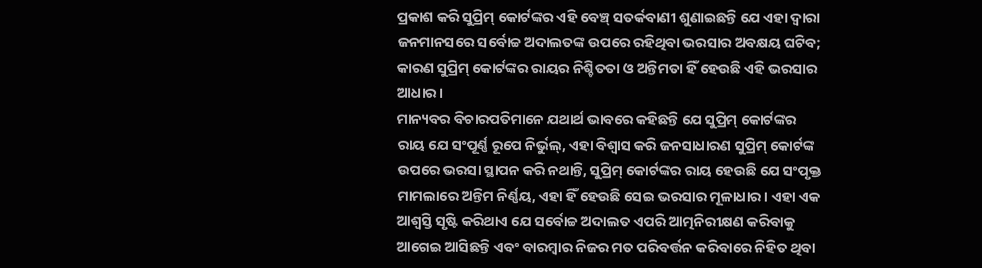ପ୍ରକାଶ କରି ସୁପ୍ରିମ୍ କୋର୍ଟଙ୍କର ଏହି ବେଞ୍ଚ୍ ସତର୍କବାଣୀ ଶୁଣାଇଛନ୍ତି ଯେ ଏହା ଦ୍ବାରା ଜନମାନସରେ ସର୍ବୋଚ୍ଚ ଅଦାଲତଙ୍କ ଉପରେ ରହିଥିବା ଭରସାର ଅବକ୍ଷୟ ଘଟିବ; କାରଣ ସୁପ୍ରିମ୍ କୋର୍ଟଙ୍କର ରାୟର ନିଶ୍ଚିତତା ଓ ଅନ୍ତିମତା ହିଁ ହେଉଛି ଏହି ଭରସାର ଆଧାର।
ମାନ୍ୟବର ବିଚାରପତିମାନେ ଯଥାର୍ଥ ଭାବରେ କହିଛନ୍ତି ଯେ ସୁପ୍ରିମ୍ କୋର୍ଟଙ୍କର ରାୟ ଯେ ସଂପୂର୍ଣ୍ଣ ରୂପେ ନିର୍ଭୁଲ୍‌, ଏହା ବିଶ୍ବାସ କରି ଜନସାଧାରଣ ସୁପ୍ରିମ୍ କୋର୍ଟଙ୍କ ଉପରେ ଭରସା ସ୍ଥାପନ କରି ନଥାନ୍ତି, ସୁପ୍ରିମ୍ କୋର୍ଟଙ୍କର ରାୟ ହେଉଛି ଯେ ସଂପୃକ୍ତ ମାମଲାରେ ଅନ୍ତିମ ନିର୍ଣ୍ଣୟ, ଏହା ହିଁ ହେଉଛି ସେଇ ଭରସାର ମୂଳାଧାର। ଏହା ଏକ ଆଶ୍ବସ୍ତି ସୃଷ୍ଟି କରିଥାଏ ଯେ ସର୍ବୋଚ୍ଚ ଅଦାଲତ ଏପରି ଆତ୍ମନିରୀକ୍ଷଣ କରିବାକୁ ଆଗେଇ ଆସିଛନ୍ତି ଏବଂ ବାରମ୍ବାର ନିଜର ମତ ପରିବର୍ତ୍ତନ କରିବାରେ ନିହିତ ଥିବା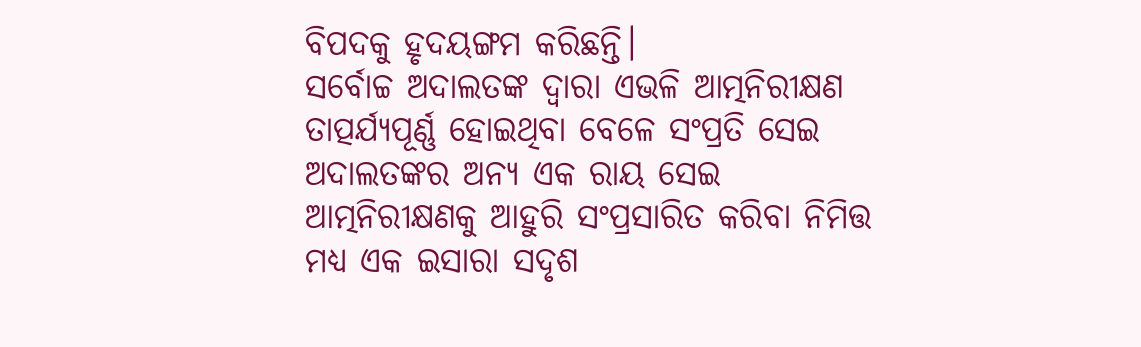ବିପଦକୁ ହୃଦୟଙ୍ଗମ କରିଛନ୍ତି।
ସର୍ବୋଚ୍ଚ ଅଦାଲତଙ୍କ ଦ୍ବାରା ଏଭଳି ଆତ୍ମନିରୀକ୍ଷଣ ତାତ୍ପର୍ଯ୍ୟପୂର୍ଣ୍ଣ ହୋଇଥିବା ବେଳେ ସଂପ୍ରତି ସେଇ ଅଦାଲତଙ୍କର ଅନ୍ୟ ଏକ ରାୟ ସେଇ ଆତ୍ମନିରୀକ୍ଷଣକୁ ଆହୁରି ସଂପ୍ରସାରିତ କରିବା ନିମିତ୍ତ ମଧ୍ୟ ଏକ ଇସାରା ସଦୃଶ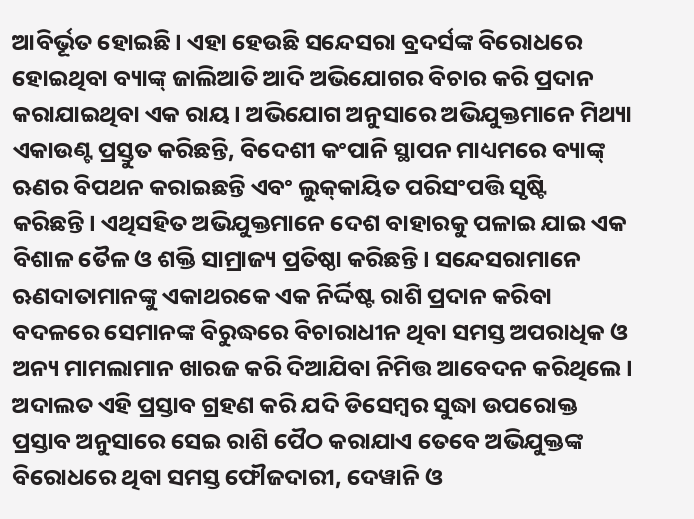ଆବିର୍ଭୂତ ହୋଇଛି। ଏହା ହେଉଛି ସନ୍ଦେସରା ବ୍ରଦର୍ସଙ୍କ ବିରୋଧରେ ହୋଇଥିବା ବ୍ୟାଙ୍କ୍ ଜାଲିଆତି ଆଦି ଅଭିଯୋଗର ବିଚାର କରି ପ୍ରଦାନ କରାଯାଇଥିବା ଏକ ରାୟ। ଅଭିଯୋଗ ଅନୁସାରେ ଅଭିଯୁକ୍ତମାନେ ମିଥ୍ୟା ଏକାଉଣ୍ଟ ପ୍ରସ୍ତୁତ କରିଛନ୍ତି, ବିଦେଶୀ କଂପାନି ସ୍ଥାପନ ମାଧ୍ୟମରେ ବ୍ୟାଙ୍କ୍ ଋଣର ବିପଥନ କରାଇଛନ୍ତି ଏବଂ ଲୁକ୍‌କାୟିତ ପରିସଂପତ୍ତି ସୃଷ୍ଟି କରିଛନ୍ତି। ଏଥିସହିତ ଅଭିଯୁକ୍ତମାନେ ଦେଶ ବାହାରକୁ ପଳାଇ ଯାଇ ଏକ ବିଶାଳ ତୈଳ ଓ ଶକ୍ତି ସାମ୍ରାଜ୍ୟ ପ୍ରତିଷ୍ଠା କରିଛନ୍ତି। ସନ୍ଦେସରାମ‌ାନେ ଋଣଦାତାମାନଙ୍କୁ ଏକାଥରକେ ଏକ ନିର୍ଦ୍ଦିଷ୍ଟ ରାଶି ପ୍ରଦାନ କରିବା ବଦଳରେ ସେମାନଙ୍କ ବିରୁଦ୍ଧରେ ବିଚାରାଧୀନ ଥିବା ସମସ୍ତ ଅପରାଧିକ ଓ ଅନ୍ୟ ମାମଲାମାନ ଖାରଜ କରି ଦିଆଯିବା ନିମିତ୍ତ ଆବେଦନ କରିଥିଲେ। ଅଦାଲତ ଏହି ପ୍ରସ୍ତାବ ଗ୍ରହଣ କରି ଯଦି ଡିସେମ୍ବର ସୁଦ୍ଧା ଉପରୋକ୍ତ ପ୍ରସ୍ତାବ ଅନୁସାରେ ସେଇ ରାଶି ପୈଠ କରାଯାଏ ତେବେ‌ ଅଭିଯୁକ୍ତଙ୍କ ବିରୋଧରେ ଥିବା ସମସ୍ତ ଫୌଜଦାରୀ, ଦେୱାନି ଓ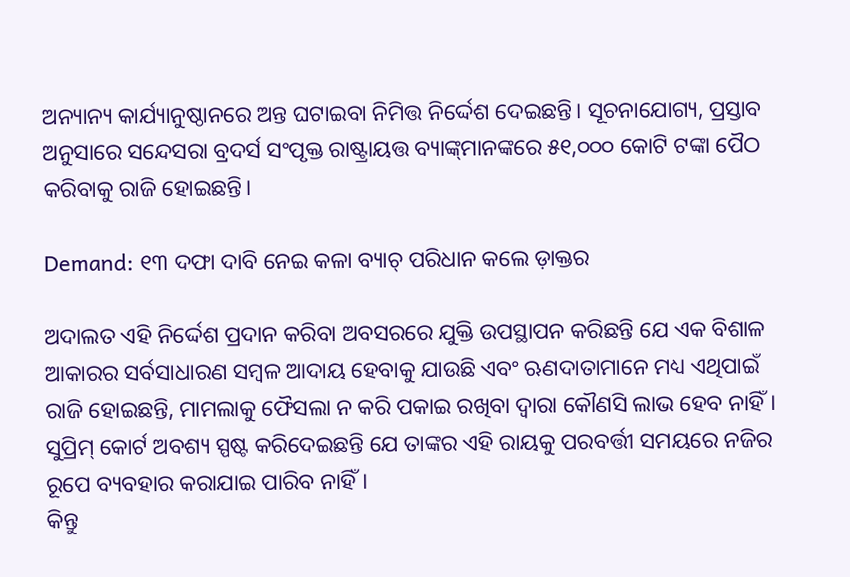ଅନ୍ୟାନ୍ୟ କାର୍ଯ୍ୟାନୁଷ୍ଠାନରେ ଅନ୍ତ ଘଟାଇବା ନିମିତ୍ତ ନିର୍ଦ୍ଦେଶ ଦେଇଛନ୍ତି। ସୂଚନାଯୋଗ୍ୟ, ପ୍ରସ୍ତାବ ଅନୁସାରେ ସନ୍ଦେସରା ବ୍ରଦର୍ସ ସଂପୃକ୍ତ ରାଷ୍ଟ୍ରାୟତ୍ତ ବ୍ୟାଙ୍କ୍‌ମାନଙ୍କରେ ୫୧,୦୦୦ କୋଟି ଟଙ୍କା ପୈଠ କରିବାକୁ ରାଜି ହୋଇଛନ୍ତି।

Demand: ୧୩ ଦଫା ଦାବି ନେଇ କଳା ବ୍ୟାଚ୍ ପରିଧାନ କଲେ ଡ଼ାକ୍ତର

ଅଦାଲତ ଏହି ନିର୍ଦ୍ଦେଶ ପ୍ରଦାନ କରିବା ଅବସରରେ ଯୁକ୍ତି ଉପସ୍ଥାପନ କରିଛନ୍ତି ଯେ ଏକ ବିଶାଳ ଆକାରର ସର୍ବସାଧାରଣ ସମ୍ବଳ ଆଦାୟ ହେବାକୁ ଯାଉଛି ଏବଂ ଋଣଦାତାମାନେ ମଧ୍ୟ ଏଥିପାଇଁ ରାଜି ହୋଇଛନ୍ତି, ମାମଲାକୁ ଫୈସଲା ନ କରି ପକାଇ ରଖିବା ଦ୍ବାରା କୌଣସି ଲାଭ ହେବ ନାହିଁ। ସୁପ୍ରିମ୍ କୋର୍ଟ ଅବଶ୍ୟ ସ୍ପଷ୍ଟ କରିଦେଇଛନ୍ତି ଯେ ତାଙ୍କର ଏହି ରାୟକୁ ପରବର୍ତ୍ତୀ ସମୟରେ ନଜିର ରୂପେ ବ୍ୟବହାର କରାଯାଇ ପାରିବ ନାହିଁ।
କିନ୍ତୁ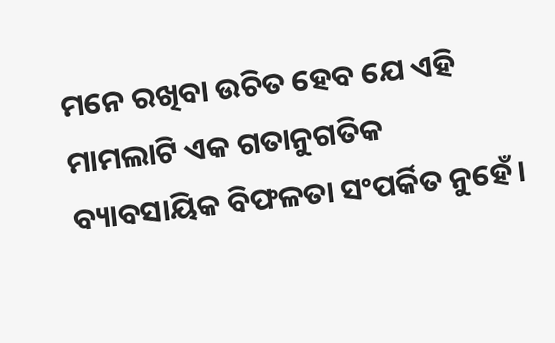ମନେ ରଖିବା ଉଚିତ ହେବ ଯେ ଏହି ମାମଲାଟି ଏକ ଗତାନୁଗତିକ ବ୍ୟାବସାୟିକ ବିଫଳତା ସଂପର୍କିତ ନୁହେଁ।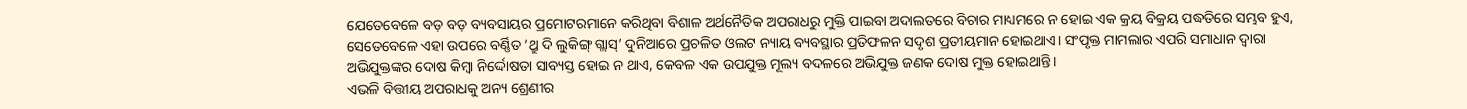ଯେତେବେଳେ ବଡ଼ ବଡ଼ ବ୍ୟବସାୟର ପ୍ରମୋଟରମାନେ କରିଥିବା ବିଶାଳ ଅର୍ଥନୈତିକ ଅପରାଧରୁ ମୁକ୍ତି ପାଇବା ଅଦାଲତରେ ବିଚାର ମାଧ୍ୟମରେ ନ ହୋଇ ଏକ କ୍ରୟ ବିକ୍ରୟ ପଦ୍ଧତିରେ ସମ୍ଭବ ହୁଏ, ସେତେବେଳେ ଏହା ଉପରେ ବର୍ଣ୍ଣିତ ‘ଥ୍ରୁ ଦି ଲୁକିଙ୍ଗ୍ ଗ୍ଲାସ୍’ ଦୁନିଆରେ ପ୍ରଚଳିତ ଓଲଟ ନ୍ୟାୟ ବ୍ୟବସ୍ଥାର ପ୍ରତିଫଳନ ସଦୃଶ ପ୍ରତୀୟମାନ ହୋଇଥାଏ। ସଂପୃକ୍ତ ମାମଲାର ଏପରି ସମାଧାନ ଦ୍ବାରା ଅଭିଯୁକ୍ତଙ୍କର ଦୋଷ କିମ୍ବା ନିର୍ଦ୍ଦୋଷତା ସାବ୍ୟସ୍ତ ହୋଇ ନ ଥାଏ, କେବଳ ଏକ ଉପଯୁକ୍ତ ମୂଲ୍ୟ ବଦଳରେ ଅଭିଯୁକ୍ତ ଜଣକ ଦୋଷ ମୁକ୍ତ ହୋଇଥାନ୍ତି।
ଏଭଳି ବିତ୍ତୀୟ ଅପରାଧକୁ ଅନ୍ୟ ଶ୍ରେଣୀର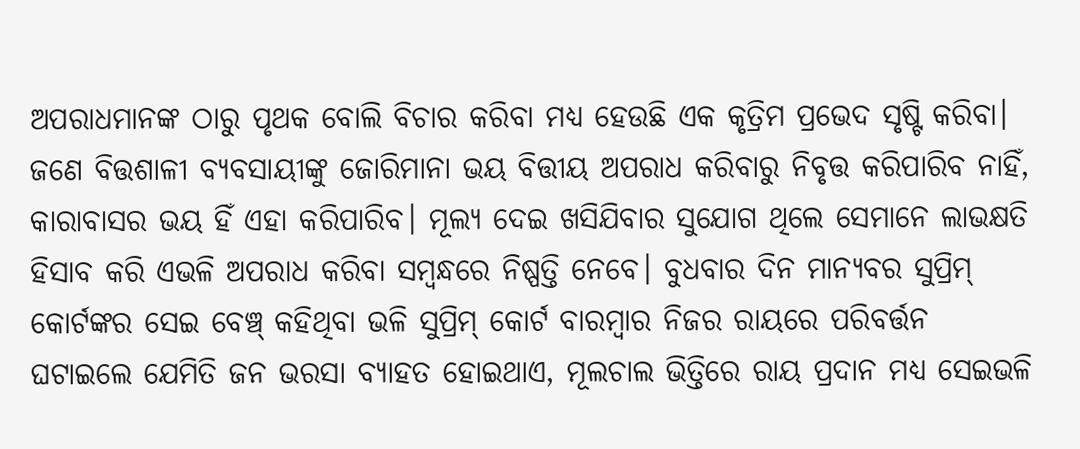ଅପରାଧମାନଙ୍କ ଠାରୁ ପୃଥକ ବୋଲି ବିଚାର କରିବା ମଧ୍ୟ ହେଉଛି ଏକ କୃତ୍ରିମ ପ୍ରଭେଦ ସୃଷ୍ଟି କରିବା। ଜଣେ ବିତ୍ତଶାଳୀ ବ୍ୟବସାୟୀଙ୍କୁ ଜୋରିମାନା ଭୟ ବିତ୍ତୀୟ ଅପରାଧ କରିବାରୁ ନିବୃତ୍ତ କରିପାରିବ ନାହିଁ, କାରାବାସର ଭୟ ହିଁ ଏହା କରିପାରିବ। ମୂଲ୍ୟ ଦେଇ ଖସିଯିବାର ସୁଯୋଗ ଥିଲେ ସେମାନେ ଲାଭକ୍ଷତି ହିସାବ କରି ଏଭଳି ଅପରାଧ କରିବା ସମ୍ବନ୍ଧରେ ନିଷ୍ପତ୍ତି ନେବେ। ବୁଧବାର ଦିନ ମାନ୍ୟବର ସୁପ୍ରିମ୍ କୋର୍ଟଙ୍କର ସେଇ ବେଞ୍ଚ୍ କହିଥିବା ଭଳି ସୁପ୍ରିମ୍ କୋର୍ଟ ବାରମ୍ବାର ନିଜର ରାୟରେ ପରିବର୍ତ୍ତନ ଘଟାଇଲେ ଯେମିତି ଜନ ଭରସା ବ୍ୟାହତ ହୋଇଥାଏ, ମୂଲଚାଲ ଭିତ୍ତିରେ ରାୟ ପ୍ରଦାନ ମଧ୍ୟ ସେଇଭଳି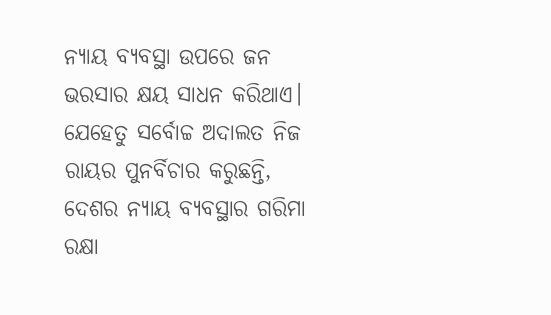ନ୍ୟାୟ ବ୍ୟବସ୍ଥା ଉପରେ ଜନ ଭରସାର କ୍ଷୟ ସାଧନ କରିଥାଏ। ଯେହେତୁ ସର୍ବୋଚ୍ଚ ଅଦାଲତ ନିଜ ରାୟର ପୁନର୍ବିଚାର କରୁଛନ୍ତି, ଦେଶର ନ୍ୟାୟ ବ୍ୟବସ୍ଥାର ଗରିମା ରକ୍ଷା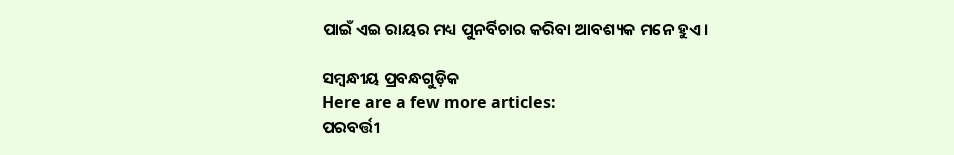ପାଇଁ ଏଇ ରାୟର ମଧ୍ୟ ପୁନର୍ବିଚାର କରିବା ଆବଶ୍ୟକ ମନେ ହୁଏ।

ସମ୍ବନ୍ଧୀୟ ପ୍ରବନ୍ଧଗୁଡ଼ିକ
Here are a few more articles:
ପରବର୍ତ୍ତୀ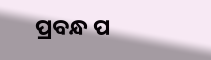ପ୍ରବନ୍ଧ ପ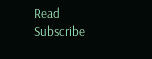Read
Subscribe